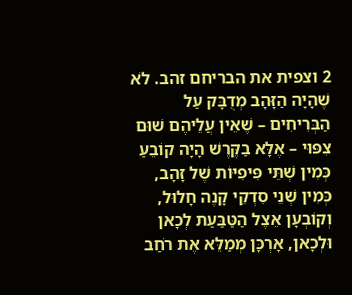2 וצפית את הבריחם זהב. לֹא שֶׁהָיָה הַזָּהָב מְדֻבָּק עַל הַבְּרִיחִים – שֶׁאֵין עֲלֵיהֶם שׁוּם צִפּוּי – אֶלָּא בַקֶּרֶשׁ הָיָה קוֹבֵעַ כְּמִין שְׁתֵּי פִּיפִיּוֹת שֶׁל זָהָב, כְּמִין שְׁנֵי סִדְקֵי קָנֶה חָלוּל, וְקוֹבְעָן אֵצֶל הַטַּבַּעַת לְכָאן וּלְכָאן, אָרְכָּן מְמַלֵּא אֶת רֹחַב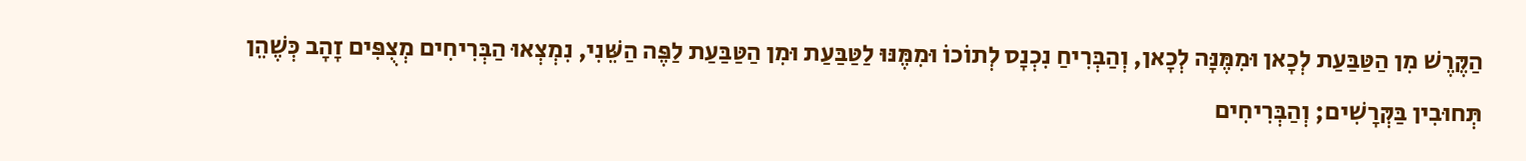הַקֶּרֶשׁ מִן הַטַּבַּעַת לְכָאן וּמִמֶּנָּה לְכָאן, וְהַבְּרִיחַ נִכְנָס לְתוֹכוֹ וּמִמֶּנּוּ לַטַּבַּעַת וּמִן הַטַּבַּעַת לַפֶּה הַשֵּׁנִי, נִמְצְאוּ הַבְּרִיחִים מְצֻפִּים זָהָב כְּשֶׁהֵן תְּחוּבִין בַּקְּרָשִׁים; וְהַבְּרִיחִים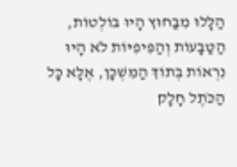הַלָּלוּ מִבַּחוּץ הָיוּ בּוֹלְטוֹת, הַטַּבָּעוֹת וְהַפִּיפִיּוֹת לֹא הָיוּ נִרְאוֹת בְּתוֹךְ הַמִּשְׁכָּן, אֶלָּא כָּל הַכֹּתֶל חָלָק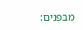מִבִּפְנִים: